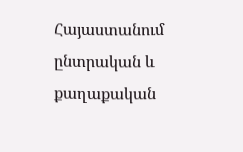Հայաստանում ընտրական և քաղաքական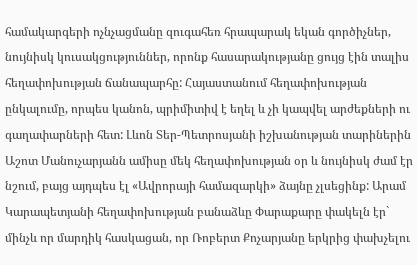համակարգերի ոչնչացմանը զուգահեռ հրապարակ եկան գործիչներ, նույնիսկ կուսակցություններ, որոնք հասարակությանը ցույց էին տալիս հեղափոխության ճանապարհը: Հայաստանում հեղափոխության ընկալումը, որպես կանոն, պրիմիտիվ է եղել և չի կապվել արժեքների ու գաղափարների հետ: Լևոն Տեր-Պետրոսյանի իշխանության տարիներին Աշոտ Մանուչարյանն ամիսը մեկ հեղափոխության օր և նույնիսկ ժամ էր նշում, բայց այդպես էլ «Ավրորայի համազարկի» ձայնը չլսեցինք: Արամ Կարապետյանի հեղափոխության բանաձևը Փարաքարը փակելն էր` մինչև որ մարդիկ հասկացան, որ Ռոբերտ Քոչարյանը երկրից փախչելու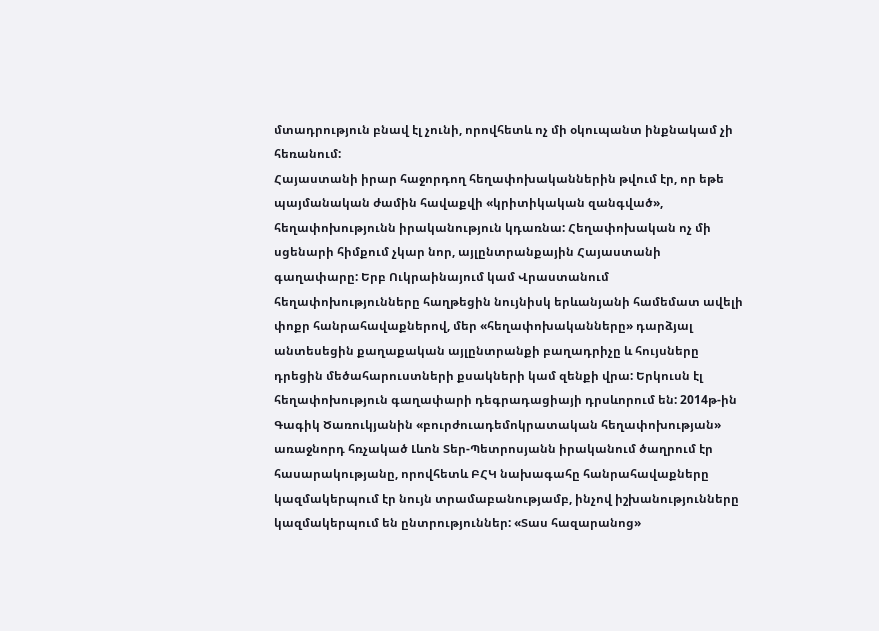մտադրություն բնավ էլ չունի, որովհետև ոչ մի օկուպանտ ինքնակամ չի հեռանում:
Հայաստանի իրար հաջորդող հեղափոխականներին թվում էր, որ եթե պայմանական ժամին հավաքվի «կրիտիկական զանգված», հեղափոխությունն իրականություն կդառնա: Հեղափոխական ոչ մի սցենարի հիմքում չկար նոր, այլընտրանքային Հայաստանի գաղափարը: Երբ Ուկրաինայում կամ Վրաստանում հեղափոխությունները հաղթեցին նույնիսկ երևանյանի համեմատ ավելի փոքր հանրահավաքներով, մեր «հեղափոխականները» դարձյալ անտեսեցին քաղաքական այլընտրանքի բաղադրիչը և հույսները դրեցին մեծահարուստների քսակների կամ զենքի վրա: Երկուսն էլ հեղափոխություն գաղափարի դեգրադացիայի դրսևորում են: 2014թ-ին Գագիկ Ծառուկյանին «բուրժուադեմոկրատական հեղափոխության» առաջնորդ հռչակած Լևոն Տեր-Պետրոսյանն իրականում ծաղրում էր հասարակությանը, որովհետև ԲՀԿ նախագահը հանրահավաքները կազմակերպում էր նույն տրամաբանությամբ, ինչով իշխանությունները կազմակերպում են ընտրություններ: «Տաս հազարանոց»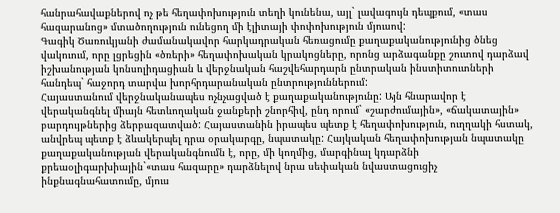հանրահավաքներով ոչ թե հեղափոխություն տեղի կունենա, այլ` լավագույն դեպքում, «տաս հազարանոց» մտածողություն ունեցող մի էլիտայի փոփոխություն մյուսով:
Գագիկ Ծառուկյանի ժամանակավոր հարկադրական հեռացումը քաղաքականությունից ծնեց վակուում, որը լցրեցին «ծռերի» հեղափոխական կրակոցները, որոնց արձագանքը շուտով դարձավ իշխանության կոնսոլիդացիան և վերջնական հաշվեհարդարն ընտրական ինստիտուտների հանդեպ` հաջորդ տարվա խորհրդարանական ընտրություններում:
Հայաստանում վերջնականապես ոչնչացված է քաղաքականությունը: Այն հնարավոր է վերականգնել միայն հետևողական ջանքերի շնորհիվ, ընդ որում` «շարժումային», «ճակատային» բարդույթներից ձերբազատված: Հայաստանին իրապես պետք է հեղափոխություն, ուղղակի հստակ, անվրեպ պետք է ձևակերպել դրա օրակարգը, նպատակը: Հայկական հեղափոխության նպատակը քաղաքականության վերականգնումն է, որը, մի կողմից, մարգինալ կդարձնի քրեաօլիգարխիային`«տաս հազարը» դարձնելով նրա սեփական նվաստացուցիչ ինքնագնահատումը, մյուս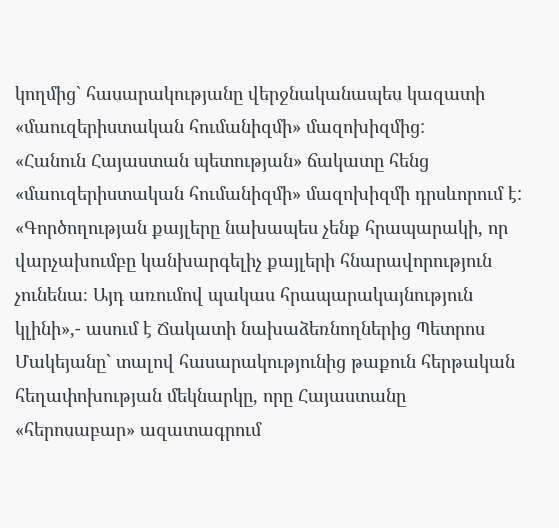կողմից` հասարակությանը վերջնականապես կազատի «մաուզերիստական հումանիզմի» մազոխիզմից:
«Հանուն Հայաստան պետության» ճակատը հենց «մաուզերիստական հումանիզմի» մազոխիզմի դրսևորում է: «Գործողության քայլերը նախապես չենք հրապարակի, որ վարչախումբը կանխարգելիչ քայլերի հնարավորություն չունենա։ Այդ առումով պակաս հրապարակայնություն կլինի»,- ասում է Ճակատի նախաձեռնողներից Պետրոս Մակեյանը` տալով հասարակությունից թաքուն հերթական հեղափոխության մեկնարկը, որը Հայաստանը «հերոսաբար» ազատագրում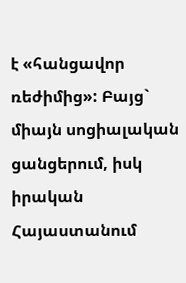է «հանցավոր ռեժիմից»: Բայց` միայն սոցիալական ցանցերում, իսկ իրական Հայաստանում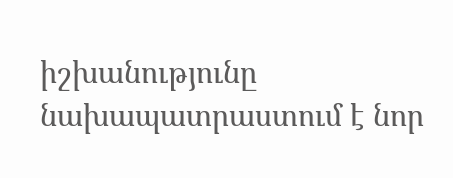իշխանությունը նախապատրաստում է նոր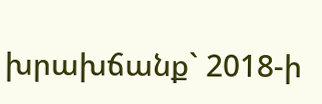խրախճանք` 2018-ի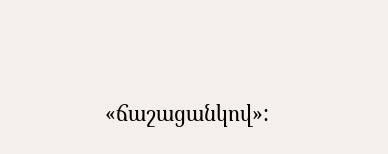«ճաշացանկով»: